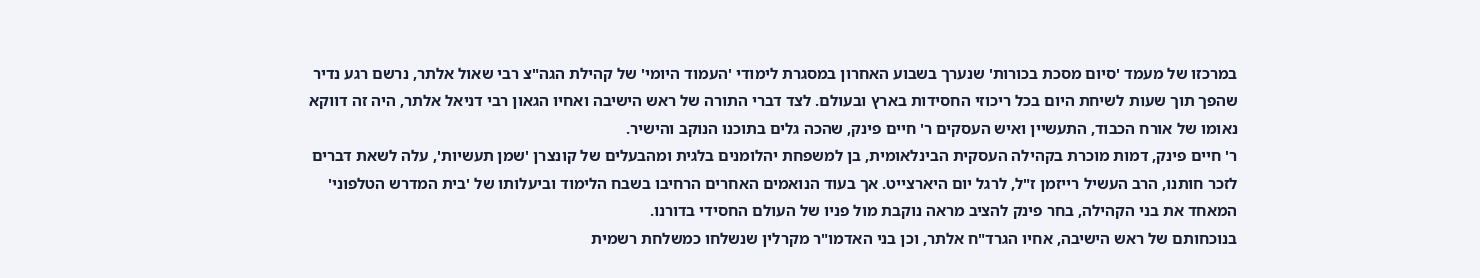במרכזו של מעמד 'סיום מסכת בכורות' שנערך בשבוע האחרון במסגרת לימודי 'העמוד היומי' של קהילת הגה"צ רבי שאול אלתר, נרשם רגע נדיר שהפך תוך שעות לשיחת היום בכל ריכוזי החסידות בארץ ובעולם. לצד דברי התורה של ראש הישיבה ואחיו הגאון רבי דניאל אלתר, היה זה דווקא נאומו של אורח הכבוד, התעשיין ואיש העסקים ר' חיים פינק, שהכה גלים בתוכנו הנוקב והישיר.
ר' חיים פינק, דמות מוכרת בקהילה העסקית הבינלאומית, בן למשפחת יהלומנים בלגית ומהבעלים של קונצרן 'שמן תעשיות', עלה לשאת דברים לזכר חותנו, הרב העשיל רייזמן ז"ל, לרגל יום היארצייט. אך בעוד הנואמים האחרים הרחיבו בשבח הלימוד וביעלותו של 'בית המדרש הטלפוני' המאחד את בני הקהילה, בחר פינק להציב מראה נוקבת מול פניו של העולם החסידי בדורנו.
בנוכחותם של ראש הישיבה, אחיו הגרד"ח אלתר, וכן בני האדמו"ר מקרלין שנשלחו כמשלחת רשמית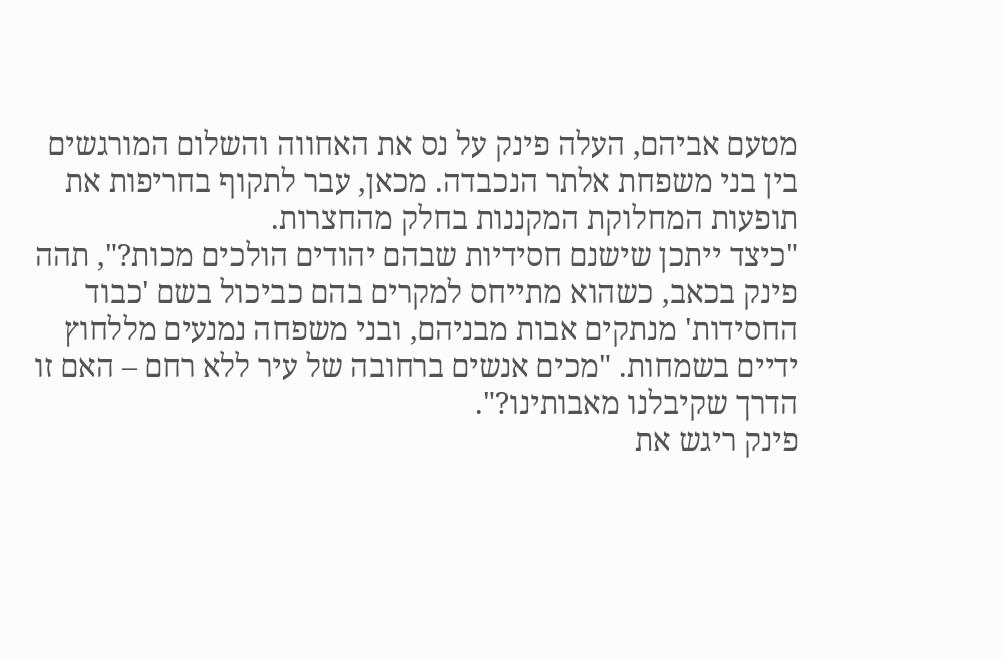מטעם אביהם, העלה פינק על נס את האחווה והשלום המורגשים בין בני משפחת אלתר הנכבדה. מכאן, עבר לתקוף בחריפות את תופעות המחלוקת המקננות בחלק מהחצרות.
"כיצד ייתכן שישנם חסידיות שבהם יהודים הולכים מכות?", תהה פינק בכאב, כשהוא מתייחס למקרים בהם כביכול בשם 'כבוד החסידות' מנתקים אבות מבניהם, ובני משפחה נמנעים מללחוץ ידיים בשמחות. "מכים אנשים ברחובה של עיר ללא רחם – האם זו הדרך שקיבלנו מאבותינו?".
פינק ריגש את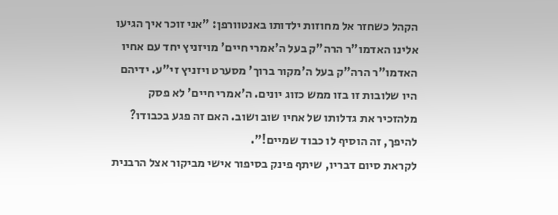הקהל כשחזר אל מחוזות ילדותו באנטוורפן: "אני זוכר איך הגיעו אלינו האדמו"ר הרה"ק בעל ה'אמרי חיים' מויזניץ יחד עם אחיו האדמו"ר הרה"ק בעל ה'מקור ברוך' מסערט ויזניץ זי"ע. ידיהם היו שלובות זו בזו ממש כזוג יונים. ה'אמרי חיים' לא פסק מלהזכיר את גדלותו של אחיו שוב ושוב. האם זה פגע בכבודו? להיפך, זה הוסיף לו כבוד שמיים!".
לקראת סיום דבריו, שיתף פינק בסיפור אישי מביקור אצל הרבנית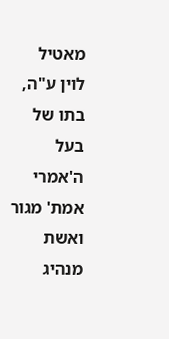מאטיל לוין ע"ה, בתו של בעל ה'אמרי אמת' מגור ואשת מנהיג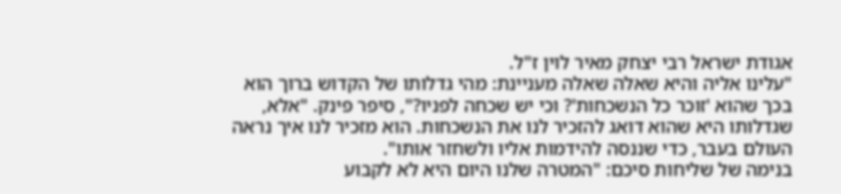אגודת ישראל רבי יצחק מאיר לוין ז"ל.
"עלינו אליה והיא שאלה שאלה מעניינת: מהי גדלותו של הקדוש ברוך הוא בכך שהוא 'זוכר כל הנשכחות'? וכי יש שכחה לפניו?", סיפר פינק. "אלא, שגדלותו היא שהוא דואג להזכיר לנו את הנשכחות. הוא מזכיר לנו איך נראה העולם בעבר, כדי שננסה להידמות אליו ולשחזר אותו".
בנימה של שליחות סיכם: "המטרה שלנו היום היא לא לקבוע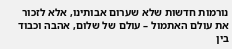נורמות חדשות שלא שערום אבותינו, אלא לזכור את עולם האתמול – עולם של שלום, אהבה וכבוד בין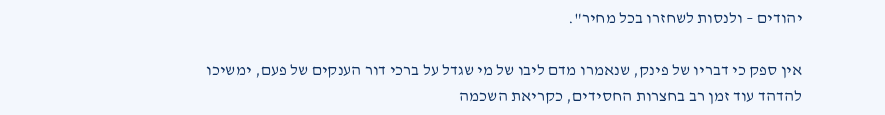יהודים – ולנסות לשחזרו בכל מחיר".

אין ספק כי דבריו של פינק, שנאמרו מדם ליבו של מי שגדל על ברכי דור הענקים של פעם, ימשיכו להדהד עוד זמן רב בחצרות החסידים, כקריאת השכמה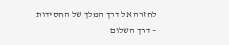לחזרה אל דרך המלך של החסידות – דרך השלום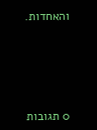והאחדות.






0 תגובות